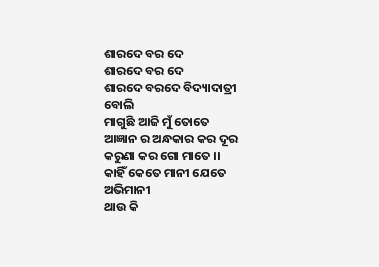ଶାରଦେ ବର ଦେ
ଶାରଦେ ବର ଦେ
ଶାରଦେ ବରଦେ ବିଦ୍ୟାଦାତ୍ରୀ ବୋଲି
ମାଗୁଛି ଆଜି ମୁଁ ତୋତେ
ଆଜ୍ଞାନ ର ଅନ୍ଧକାର କର ଦୂର
କରୁଣା କର ଗୋ ମାତେ ।।
କାହିଁ କେତେ ମାନୀ ଯେତେ ଅଭିମାନୀ
ଥାଉ କି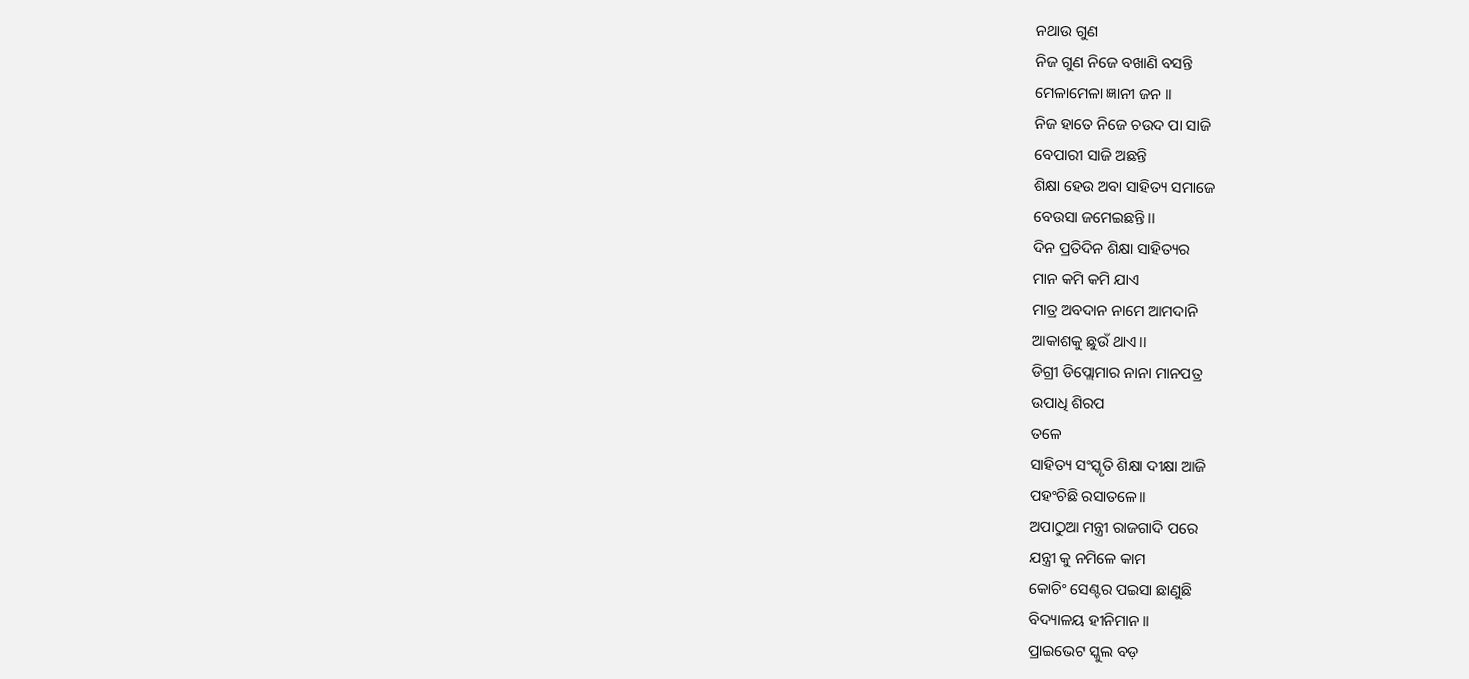ନଥାଉ ଗୁଣ
ନିଜ ଗୁଣ ନିଜେ ବଖାଣି ବସନ୍ତି
ମେଳାମେଳା ଜ୍ଞାନୀ ଜନ ।।
ନିଜ ହାତେ ନିଜେ ଚଉଦ ପା ସାଜି
ବେପାରୀ ସାଜି ଅଛନ୍ତି
ଶିକ୍ଷା ହେଉ ଅବା ସାହିତ୍ୟ ସମାଜେ
ବେଉସା ଜମେଇଛନ୍ତି।।
ଦିନ ପ୍ରତିଦିନ ଶିକ୍ଷା ସାହିତ୍ୟର
ମାନ କମି କମି ଯାଏ
ମାତ୍ର ଅବଦାନ ନାମେ ଆମଦାନି
ଆକାଶକୁ ଛୁଉଁ ଥାଏ।।
ଡିଗ୍ରୀ ଡିପ୍ଲୋମାର ନାନା ମାନପତ୍ର
ଉପାଧି ଶିରପ
ତଳେ
ସାହିତ୍ୟ ସଂସ୍କୃତି ଶିକ୍ଷା ଦୀକ୍ଷା ଆଜି
ପହଂଚିଛି ରସାତଳେ।।
ଅପାଠୁଆ ମନ୍ତ୍ରୀ ରାଜଗାଦି ପରେ
ଯନ୍ତ୍ରୀ କୁ ନମିଳେ କାମ
କୋଚିଂ ସେଣ୍ଟର ପଇସା ଛାଣୁଛି
ବିଦ୍ୟାଳୟ ହୀନିମାନ।।
ପ୍ରାଇଭେଟ ସ୍କୁଲ ବଡ଼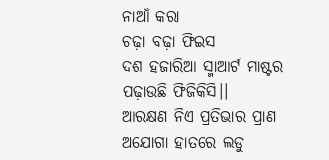ନାଆଁ କରା
ଚଢ଼ା ବଢ଼ା ଫିଇସ
ଦଶ ହଜାରିଆ ସ୍ମାଆର୍ଟ ମାଷ୍ଟର
ପଢ଼ାଉଛି ଫିଜିକିସି।।
ଆରକ୍ଷଣ ନିଏ ପ୍ରତିଭାର ପ୍ରାଣ
ଅଯୋଗା ହାତରେ ଲଡୁ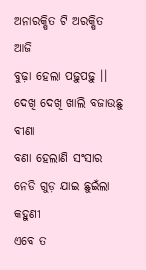ଅନାରକ୍ଷିତ ଟି ଅରକ୍ଷିତ ଆଜି
ବୁଢ଼ା ହେଲା ପଢ଼ୁପଢ଼ୁ ।।
ଦେଖି ଦେଖି ଖାଲି ବଜାଉଛୁ ବୀଣା
ବଣା ହେଲାଣି ସଂସାର
ନେଡି ଗୁଡ଼ ଯାଇ ଛୁଇଁଲା କହୁଣୀ
ଏବେ ତ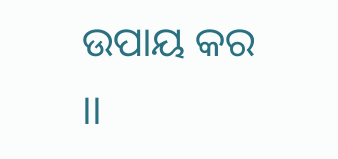ଉପାୟ କର ।।